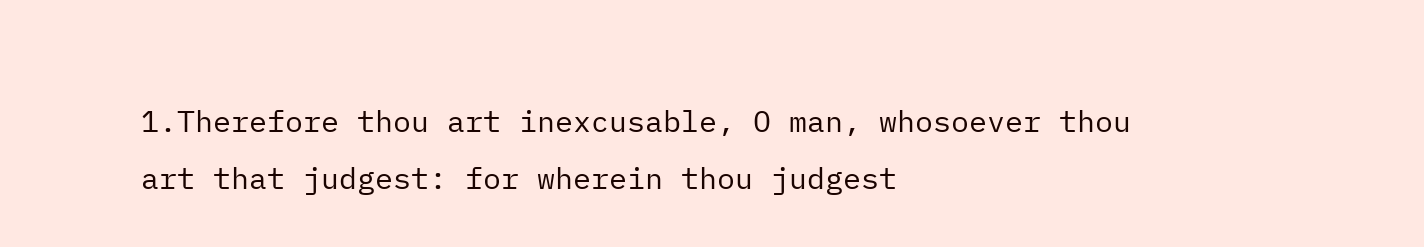1.Therefore thou art inexcusable, O man, whosoever thou art that judgest: for wherein thou judgest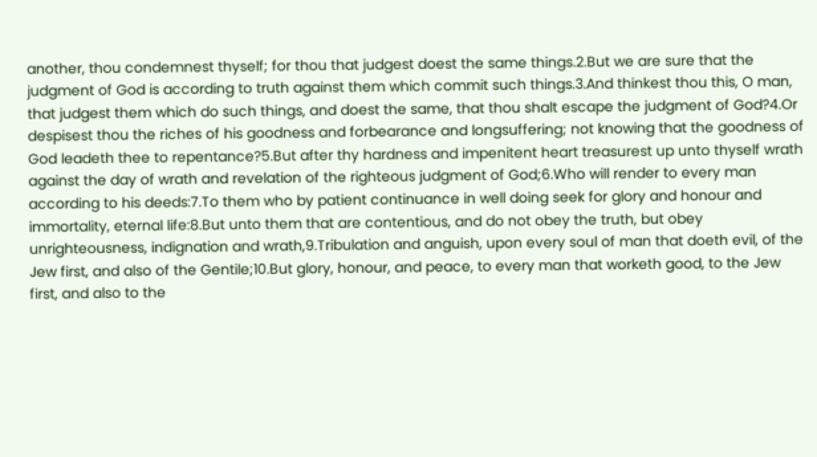another, thou condemnest thyself; for thou that judgest doest the same things.2.But we are sure that the judgment of God is according to truth against them which commit such things.3.And thinkest thou this, O man, that judgest them which do such things, and doest the same, that thou shalt escape the judgment of God?4.Or despisest thou the riches of his goodness and forbearance and longsuffering; not knowing that the goodness of God leadeth thee to repentance?5.But after thy hardness and impenitent heart treasurest up unto thyself wrath against the day of wrath and revelation of the righteous judgment of God;6.Who will render to every man according to his deeds:7.To them who by patient continuance in well doing seek for glory and honour and immortality, eternal life:8.But unto them that are contentious, and do not obey the truth, but obey unrighteousness, indignation and wrath,9.Tribulation and anguish, upon every soul of man that doeth evil, of the Jew first, and also of the Gentile;10.But glory, honour, and peace, to every man that worketh good, to the Jew first, and also to the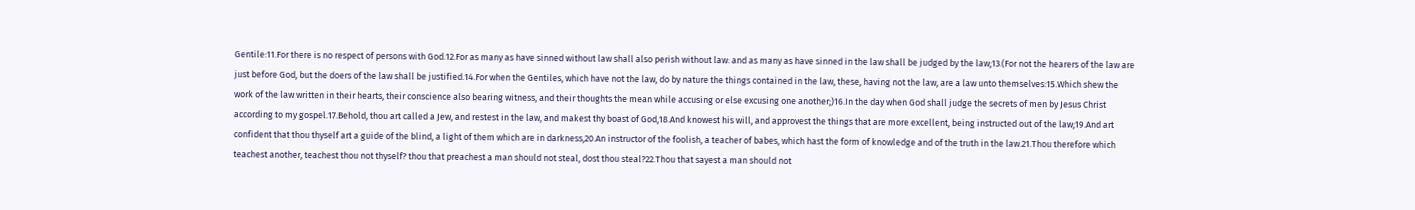Gentile:11.For there is no respect of persons with God.12.For as many as have sinned without law shall also perish without law: and as many as have sinned in the law shall be judged by the law;13.(For not the hearers of the law are just before God, but the doers of the law shall be justified.14.For when the Gentiles, which have not the law, do by nature the things contained in the law, these, having not the law, are a law unto themselves:15.Which shew the work of the law written in their hearts, their conscience also bearing witness, and their thoughts the mean while accusing or else excusing one another;)16.In the day when God shall judge the secrets of men by Jesus Christ according to my gospel.17.Behold, thou art called a Jew, and restest in the law, and makest thy boast of God,18.And knowest his will, and approvest the things that are more excellent, being instructed out of the law;19.And art confident that thou thyself art a guide of the blind, a light of them which are in darkness,20.An instructor of the foolish, a teacher of babes, which hast the form of knowledge and of the truth in the law.21.Thou therefore which teachest another, teachest thou not thyself? thou that preachest a man should not steal, dost thou steal?22.Thou that sayest a man should not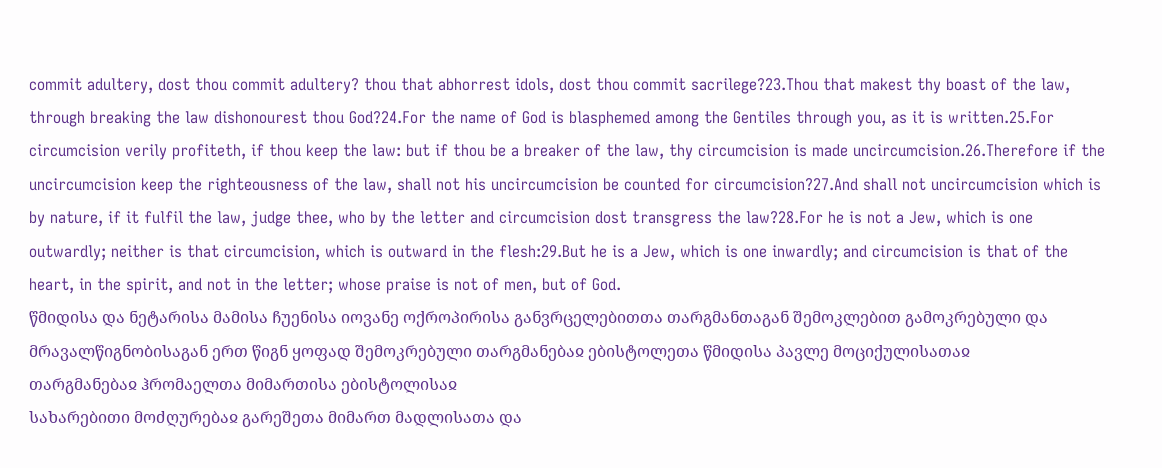commit adultery, dost thou commit adultery? thou that abhorrest idols, dost thou commit sacrilege?23.Thou that makest thy boast of the law, through breaking the law dishonourest thou God?24.For the name of God is blasphemed among the Gentiles through you, as it is written.25.For circumcision verily profiteth, if thou keep the law: but if thou be a breaker of the law, thy circumcision is made uncircumcision.26.Therefore if the uncircumcision keep the righteousness of the law, shall not his uncircumcision be counted for circumcision?27.And shall not uncircumcision which is by nature, if it fulfil the law, judge thee, who by the letter and circumcision dost transgress the law?28.For he is not a Jew, which is one outwardly; neither is that circumcision, which is outward in the flesh:29.But he is a Jew, which is one inwardly; and circumcision is that of the heart, in the spirit, and not in the letter; whose praise is not of men, but of God.
წმიდისა და ნეტარისა მამისა ჩუენისა იოვანე ოქროპირისა განვრცელებითთა თარგმანთაგან შემოკლებით გამოკრებული და მრავალწიგნობისაგან ერთ წიგნ ყოფად შემოკრებული თარგმანებაჲ ებისტოლეთა წმიდისა პავლე მოციქულისათაჲ
თარგმანებაჲ ჰრომაელთა მიმართისა ებისტოლისაჲ
სახარებითი მოძღურებაჲ გარეშეთა მიმართ მადლისათა და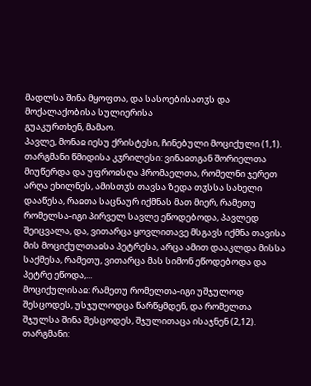მადლსა შინა მყოფთა, და სასოებისათჳს და მოქალაქობისა სულიერისა
გუაკურთხენ, მამაო.
პავლე, მონაჲ იესუ ქრისტესი, ჩინებული მოციქული (1,1).
თარგმანი წმიდისა კჳრილესი: ვინაჲთგან შორიელთა მიუწერდა და უფროჲსღა ჰრომაელთა, რომელნი ჯერეთ არღა ეხილნეს, ამისთჳს თავსა ზედა თჳსსა სახელი დააწესა, რაჲთა საცნაურ იქმნას მათ მიერ, რამეთუ რომელსა-იგი პირველ სავლე ეწოდებოდა, პავლედ შეიცვალა, და, ვითარცა ყოვლითავე მსგავს იქმნა თავისა მის მოციქულთაჲსა პეტრესა, არცა ამით დააკლდა მისსა საქმესა, რამეთუ, ვითარცა მას სიმონ ეწოდებოდა და პეტრე ეწოდა,...
მოციქულისაჲ: რამეთუ რომელთა-იგი უშჯულოდ შესცოდეს, უსჯულოდცა წარწყმდენ, და რომელთა შჯულსა შინა შესცოდეს, შჯულითაცა ისაჯნენ (2,12).
თარგმანი: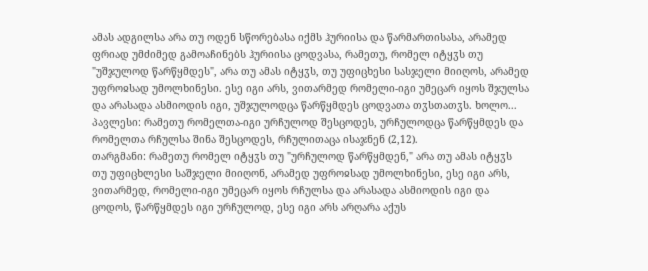ამას ადგილსა არა თუ ოდენ სწორებასა იქმს ჰურიისა და წარმართისასა, არამედ ფრიად უმძიმედ გამოაჩინებს ჰურიისა ცოდვასა, რამეთუ, რომელ იტყჳს თუ "უშჯულოდ წარწყმდეს", არა თუ ამას იტყჳს, თუ უფიცხესი სასჯელი მიიღოს, არამედ უფროჲსად უმოლხინესი. ესე იგი არს, ვითარმედ რომელი-იგი უმეცარ იყოს შჯულსა და არასადა ასმიოდის იგი, უშჯულოდცა წარწყმდეს ცოდვათა თჳსთათჳს. ხოლო...
პავლესი: რამეთუ რომელთა-იგი ურჩულოდ შესცოდეს, ურჩულოდცა წარწყმდეს და რომელთა რჩულსა შინა შესცოდეს, რჩულითაცა ისაჯნენ (2,12).
თარგმანი: რამეთუ რომელ იტყჳს თუ "ურჩულოდ წარწყმდენ," არა თუ ამას იტყჳს თუ უფიცხლესი საშჯელი მიიღონ, არამედ უფროჲსად უმოლხინესი, ესე იგი არს, ვითარმედ, რომელი-იგი უმეცარ იყოს რჩულსა და არასადა ასმიოდის იგი და ცოდოს, წარწყმდეს იგი ურჩულოდ, ესე იგი არს არღარა აქუს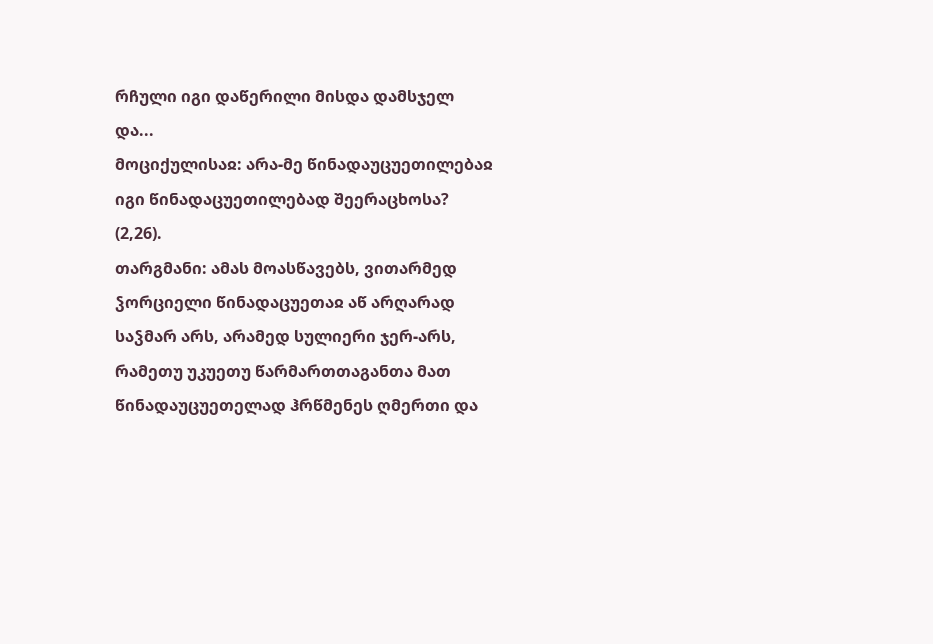რჩული იგი დაწერილი მისდა დამსჯელ და...
მოციქულისაჲ: არა-მე წინადაუცუეთილებაჲ იგი წინადაცუეთილებად შეერაცხოსა? (2,26).
თარგმანი: ამას მოასწავებს, ვითარმედ ჴორციელი წინადაცუეთაჲ აწ არღარად საჴმარ არს, არამედ სულიერი ჯერ-არს, რამეთუ უკუეთუ წარმართთაგანთა მათ წინადაუცუეთელად ჰრწმენეს ღმერთი და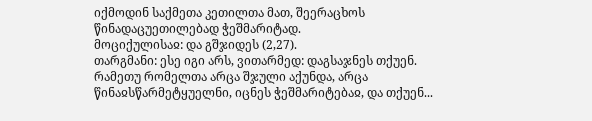იქმოდინ საქმეთა კეთილთა მათ, შეერაცხოს წინადაცუეთილებად ჭეშმარიტად.
მოციქულისაჲ: და გშჯიდეს (2,27).
თარგმანი: ესე იგი არს, ვითარმედ: დაგსაჯნეს თქუენ. რამეთუ რომელთა არცა შჯული აქუნდა, არცა წინაჲსწარმეტყუელნი, იცნეს ჭეშმარიტებაჲ, და თქუენ...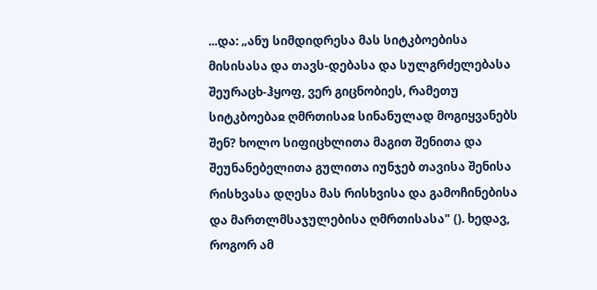...და: „ანუ სიმდიდრესა მას სიტკბოებისა მისისასა და თავს-დებასა და სულგრძელებასა შეურაცხ-ჰყოფ, ვერ გიცნობიეს, რამეთუ სიტკბოებაჲ ღმრთისაჲ სინანულად მოგიყვანებს შენ? ხოლო სიფიცხლითა მაგით შენითა და შეუნანებელითა გულითა იუნჯებ თავისა შენისა რისხვასა დღესა მას რისხვისა და გამოჩინებისა და მართლმსაჯულებისა ღმრთისასა" (). ხედავ, როგორ ამ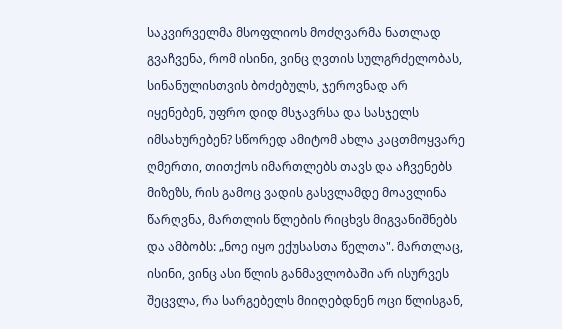საკვირველმა მსოფლიოს მოძღვარმა ნათლად გვაჩვენა, რომ ისინი, ვინც ღვთის სულგრძელობას, სინანულისთვის ბოძებულს, ჯეროვნად არ იყენებენ, უფრო დიდ მსჯავრსა და სასჯელს იმსახურებენ? სწორედ ამიტომ ახლა კაცთმოყვარე ღმერთი, თითქოს იმართლებს თავს და აჩვენებს მიზეზს, რის გამოც ვადის გასვლამდე მოავლინა წარღვნა, მართლის წლების რიცხვს მიგვანიშნებს და ამბობს: „ნოე იყო ექუსასთა წელთა". მართლაც, ისინი, ვინც ასი წლის განმავლობაში არ ისურვეს შეცვლა, რა სარგებელს მიიღებდნენ ოცი წლისგან,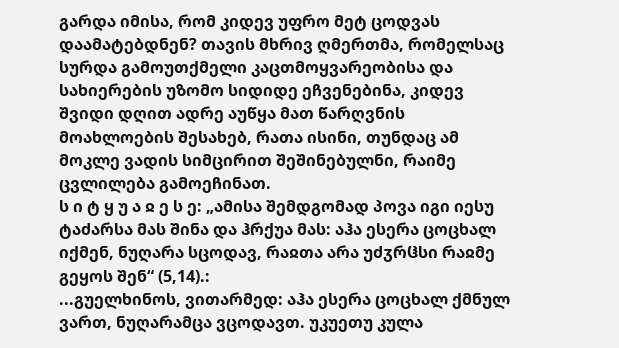გარდა იმისა, რომ კიდევ უფრო მეტ ცოდვას დაამატებდნენ? თავის მხრივ ღმერთმა, რომელსაც სურდა გამოუთქმელი კაცთმოყვარეობისა და სახიერების უზომო სიდიდე ეჩვენებინა, კიდევ შვიდი დღით ადრე აუწყა მათ წარღვნის მოახლოების შესახებ, რათა ისინი, თუნდაც ამ მოკლე ვადის სიმცირით შეშინებულნი, რაიმე ცვლილება გამოეჩინათ.
ს ი ტ ყ უ ა ჲ ე ს ე: „ამისა შემდგომად პოვა იგი იესუ ტაძარსა მას შინა და ჰრქუა მას: აჰა ესერა ცოცხალ იქმენ, ნუღარა სცოდავ, რაჲთა არა უძჳრჱსი რაჲმე გეყოს შენ“ (5,14).:
...გუელხინოს, ვითარმედ: აჰა ესერა ცოცხალ ქმნულ ვართ, ნუღარამცა ვცოდავთ. უკუეთუ კულა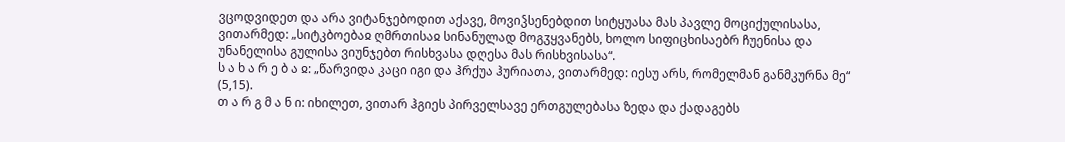ვცოდვიდეთ და არა ვიტანჯებოდით აქავე, მოვიჴსენებდით სიტყუასა მას პავლე მოციქულისასა, ვითარმედ: „სიტკბოებაჲ ღმრთისაჲ სინანულად მოგჳყვანებს, ხოლო სიფიცხისაებრ ჩუენისა და უნანელისა გულისა ვიუნჯებთ რისხვასა დღესა მას რისხვისასა“.
ს ა ხ ა რ ე ბ ა ჲ: „წარვიდა კაცი იგი და ჰრქუა ჰურიათა, ვითარმედ: იესუ არს, რომელმან განმკურნა მე“ (5,15).
თ ა რ გ მ ა ნ ი: იხილეთ, ვითარ ჰგიეს პირველსავე ერთგულებასა ზედა და ქადაგებს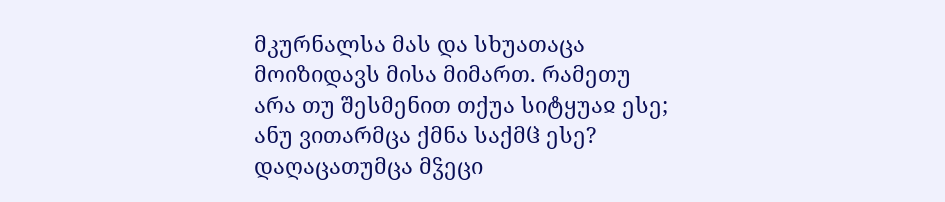მკურნალსა მას და სხუათაცა მოიზიდავს მისა მიმართ. რამეთუ არა თუ შესმენით თქუა სიტყუაჲ ესე; ანუ ვითარმცა ქმნა საქმჱ ესე? დაღაცათუმცა მჴეცი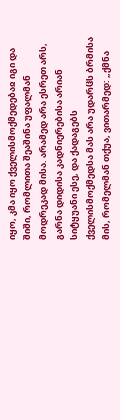იყო, კმა იყო ქველისმოქმედებაჲ იგი და შიში, რომლითა შეაშინა უფალმან მოდრეკად მისა. არამედ არა ესრეთ არს, გარნა დიდისა კადნიერებისა არიან სიტყუანი ესე, და ქადაგებს ქველისმოქმედსა მას არა უდარჱს ბრმისა მის, რომელმან თქუა, ვითარმედ: „ქმნა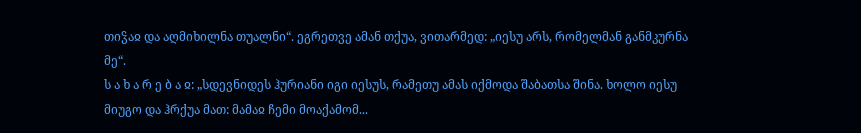თიჴაჲ და აღმიხილნა თუალნი“. ეგრეთვე ამან თქუა, ვითარმედ: „იესუ არს, რომელმან განმკურნა მე“.
ს ა ხ ა რ ე ბ ა ჲ: „სდევნიდეს ჰურიანი იგი იესუს, რამეთუ ამას იქმოდა შაბათსა შინა. ხოლო იესუ მიუგო და ჰრქუა მათ: მამაჲ ჩემი მოაქამომ...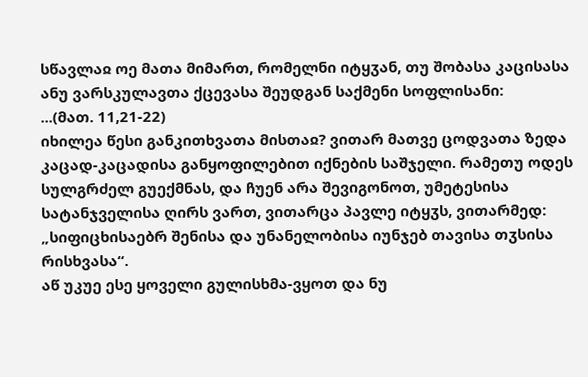სწავლაჲ ოე მათა მიმართ, რომელნი იტყჳან, თუ შობასა კაცისასა ანუ ვარსკულავთა ქცევასა შეუდგან საქმენი სოფლისანი:
...(მათ. 11,21-22)
იხილეა წესი განკითხვათა მისთაჲ? ვითარ მათვე ცოდვათა ზედა კაცად-კაცადისა განყოფილებით იქნების საშჯელი. რამეთუ ოდეს სულგრძელ გუექმნას, და ჩუენ არა შევიგონოთ, უმეტესისა სატანჯველისა ღირს ვართ, ვითარცა პავლე იტყჳს, ვითარმედ: „სიფიცხისაებრ შენისა და უნანელობისა იუნჯებ თავისა თჳსისა რისხვასა“.
აწ უკუე ესე ყოველი გულისხმა-ვყოთ და ნუ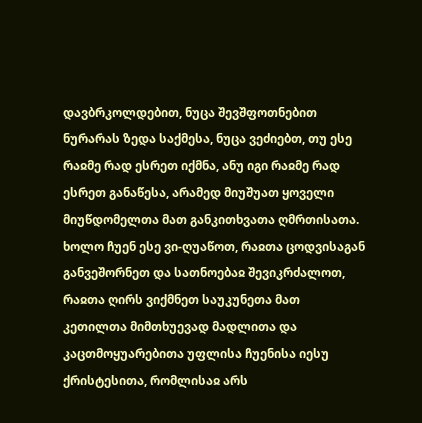დავბრკოლდებით, ნუცა შევშფოთნებით ნურარას ზედა საქმესა, ნუცა ვეძიებთ, თუ ესე რაჲმე რად ესრეთ იქმნა, ანუ იგი რაჲმე რად ესრეთ განაწესა, არამედ მიუშუათ ყოველი მიუწდომელთა მათ განკითხვათა ღმრთისათა. ხოლო ჩუენ ესე ვი-ღუაწოთ, რაჲთა ცოდვისაგან განვეშორნეთ და სათნოებაჲ შევიკრძალოთ, რაჲთა ღირს ვიქმნეთ საუკუნეთა მათ კეთილთა მიმთხუევად მადლითა და კაცთმოყუარებითა უფლისა ჩუენისა იესუ ქრისტესითა, რომლისაჲ არს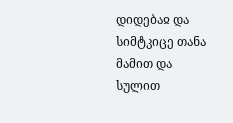დიდებაჲ და სიმტკიცე თანა მამით და სულით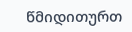წმიდითურთ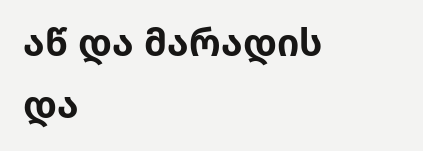აწ და მარადის და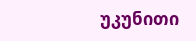უკუნითი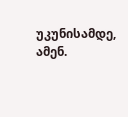უკუნისამდე, ამენ.